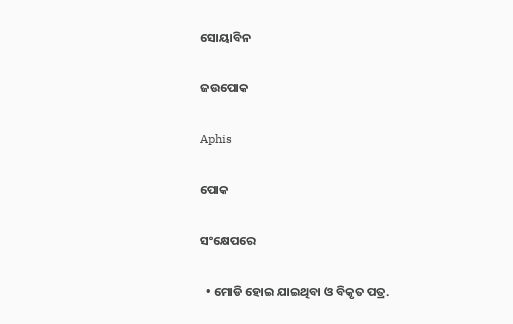ସୋୟାବିନ

ଜଉପୋକ

Aphis

ପୋକ

ସଂକ୍ଷେପରେ

  • ମୋଡି ହୋଇ ଯାଇଥିବା ଓ ବିକୃତ ପତ୍ର.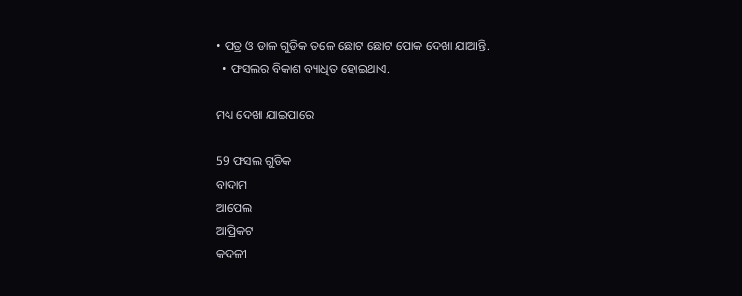• ପତ୍ର ଓ ଡାଳ ଗୁଡିକ ତଳେ ଛୋଟ ଛୋଟ ପୋକ ଦେଖା ଯାଆନ୍ତି.
  • ଫସଲର ବିକାଶ ବ୍ୟାଧିତ ହୋଇଥାଏ.

ମଧ୍ୟ ଦେଖା ଯାଇପାରେ

59 ଫସଲ ଗୁଡିକ
ବାଦାମ
ଆପେଲ
ଆପ୍ରିକଟ
କଦଳୀ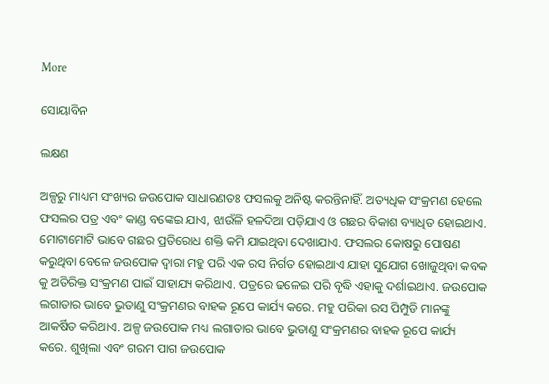More

ସୋୟାବିନ

ଲକ୍ଷଣ

ଅଳ୍ପରୁ ମାଧ୍ୟମ ସଂଖ୍ୟର ଜଉପୋକ ସାଧାରଣତଃ ଫସଲକୁ ଅନିଷ୍ଟ କରନ୍ତିନାହିଁ. ଅତ୍ୟଧିକ ସଂକ୍ରମଣ ହେଲେ ଫସଲର ପତ୍ର ଏବଂ କାଣ୍ଡ ବଙ୍କେଇ ଯାଏ, ଝାଉଁଳି ହଳଦିଆ ପଡ଼ିଯାଏ ଓ ଗଛର ବିକାଶ ବ୍ୟାଧିତ ହୋଇଥାଏ. ମୋଟାମୋଟି ଭାବେ ଗଛର ପ୍ରତିରୋଧ ଶକ୍ତି କମି ଯାଇଥିବା ଦେଖାଯାଏ. ଫସଲର କୋଷରୁ ପୋଷଣ କରୁଥିବା ବେଳେ ଜଉପୋକ ଦ୍ୱାରା ମହୁ ପରି ଏକ ରସ ନିର୍ଗତ ହୋଇଥାଏ ଯାହା ସୁଯୋଗ ଖୋଜୁଥିବା କବକ କୁ ଅତିରିକ୍ତ ସଂକ୍ରମଣ ପାଇଁ ସାହାଯ୍ୟ କରିଥାଏ. ପତ୍ରରେ ଢଳେଇ ପରି ବୃଦ୍ଧି ଏହାକୁ ଦର୍ଶାଇଥାଏ. ଜଉପୋକ ଲଗାତାର ଭାବେ ଭୁତାଣୁ ସଂକ୍ରମଣର ବାହକ ରୂପେ କାର୍ଯ୍ୟ କରେ. ମହୁ ପରିକା ରସ ପିମ୍ପୁଡି ମାନଙ୍କୁ ଆକର୍ଷିତ କରିଥାଏ. ଅଳ୍ପ ଜଉପୋକ ମଧ୍ୟ ଲଗାତାର ଭାବେ ଭୁତାଣୁ ସଂକ୍ରମଣର ବାହକ ରୂପେ କାର୍ଯ୍ୟ କରେ. ଶୁଖିଲା ଏବଂ ଗରମ ପାଗ ଜଉପୋକ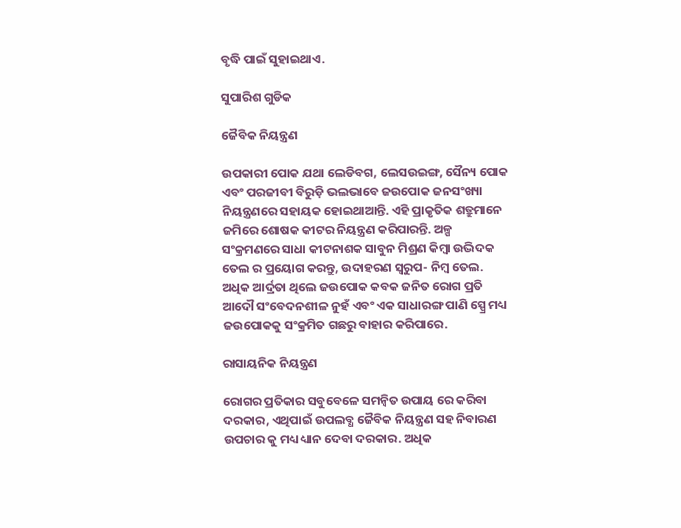ବୃଦ୍ଧି ପାଇଁ ସୁହାଇଥାଏ.

ସୁପାରିଶ ଗୁଡିକ

ଜୈବିକ ନିୟନ୍ତ୍ରଣ

ଉପକାରୀ ପୋକ ଯଥା ଲେଡିବଗ, ଲେସଉଇଙ୍ଗ, ସୈନ୍ୟ ପୋକ ଏବଂ ପରଜୀବୀ ବିରୁଡ଼ି ଭଲଭାବେ ଜଉପୋକ ଜନସଂଖ୍ୟା ନିୟନ୍ତ୍ରଣରେ ସହାୟକ ହୋଇଥାଆନ୍ତି. ଏହି ପ୍ରାକୃତିକ ଶତ୍ରୁମାନେ ଜମିରେ ଶୋଷକ କୀଟର ନିୟନ୍ତ୍ରଣ କରିପାରନ୍ତି. ଅଳ୍ପ ସଂକ୍ରମଣରେ ସାଧା କୀଟନାଶକ ସାବୁନ ମିଶ୍ରଣ କିମ୍ବା ଉଦ୍ଭିଦକ ତେଲ ର ପ୍ରୟୋଗ କରନ୍ତୁ, ଉଦାହରଣ ସ୍ୱରୁପ- ନିମ୍ବ ତେଲ. ଅଧିକ ଆର୍ଦ୍ରତା ଥିଲେ ଜଉପୋକ କବକ ଜନିତ ରୋଗ ପ୍ରତି ଆଦୌ ସଂବେଦନଶୀଳ ନୁହଁ ଏବଂ ଏକ ସାଧାରଙ୍ଗ ପାଣି ସ୍ପ୍ରେ ମଧ୍ୟ ଜଉପୋକକୁ ସଂକ୍ରମିତ ଗଛରୁ ବାହାର କରିପାରେ.

ରାସାୟନିକ ନିୟନ୍ତ୍ରଣ

ରୋଗର ପ୍ରତିକାର ସବୁବେଳେ ସମନ୍ବିତ ଉପାୟ ରେ କରିବା ଦରକାର, ଏଥିପାଇଁ ଉପଲବ୍ଧ ଜୈବିକ ନିୟନ୍ତ୍ରଣ ସହ ନିବାରଣ ଉପଚାର କୁ ମଧ୍ୟ ଧ୍ୟାନ ଦେବା ଦରକାର. ଅଧିକ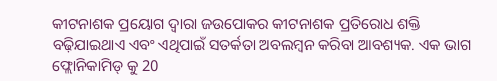କୀଟନାଶକ ପ୍ରୟୋଗ ଦ୍ୱାରା ଜଉପୋକର କୀଟନାଶକ ପ୍ରତିରୋଧ ଶକ୍ତି ବଢ଼ିଯାଇଥାଏ ଏବଂ ଏଥିପାଇଁ ସତର୍କତା ଅବଲମ୍ବନ କରିବା ଆବଶ୍ୟକ. ଏକ ଭାଗ ଫ୍ଲୋନିକାମିଡ୍ କୁ 20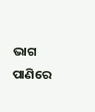ଭାଗ ପାଣିରେ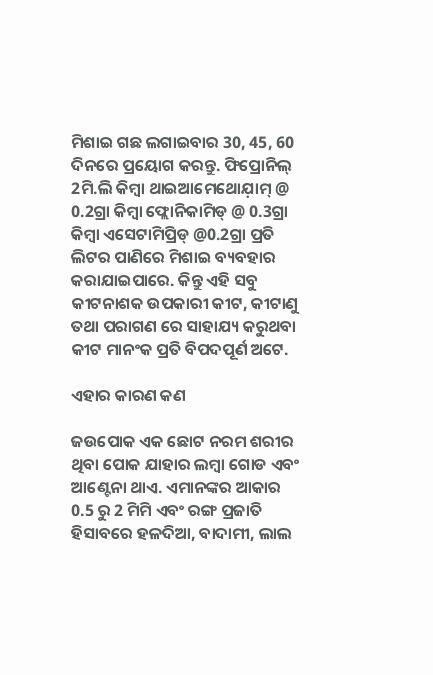ମିଶାଇ ଗଛ ଲଗାଇବାର 30, 45, 60 ଦିନରେ ପ୍ରୟୋଗ କରନ୍ତୁ. ଫିପ୍ରୋନିଲ୍ 2ମି.ଲି କିମ୍ବା ଥାଇଆମେଥୋଯ଼ାମ୍ @ 0.2ଗ୍ରା କିମ୍ବା ଫ୍ଲୋନିକାମିଡ୍ @ 0.3ଗ୍ରା କିମ୍ବା ଏସେଟାମିପ୍ରିଡ୍ @0.2ଗ୍ରା ପ୍ରତି ଲିଟର ପାଣିରେ ମିଶାଇ ବ୍ୟବହାର କରାଯାଇପାରେ. କିନ୍ତୁ ଏହି ସବୁ କୀଟନାଶକ ଉପକାରୀ କୀଟ, କୀଟାଣୁ ତଥା ପରାଗଣ ରେ ସାହାଯ୍ୟ କରୁଥବା କୀଟ ମାନଂକ ପ୍ରତି ବିପଦପୂର୍ଣ ଅଟେ.

ଏହାର କାରଣ କଣ

ଜଉପୋକ ଏକ ଛୋଟ ନରମ ଶରୀର ଥିବା ପୋକ ଯାହାର ଲମ୍ବା ଗୋଡ ଏବଂ ଆଣ୍ଟେନା ଥାଏ. ଏମାନଙ୍କର ଆକାର 0.5 ରୁ 2 ମିମି ଏବଂ ରଙ୍ଗ ପ୍ରଜାତି ହିସାବରେ ହଳଦିଆ, ବାଦାମୀ, ଲାଲ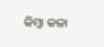କିମ୍ବା କଳା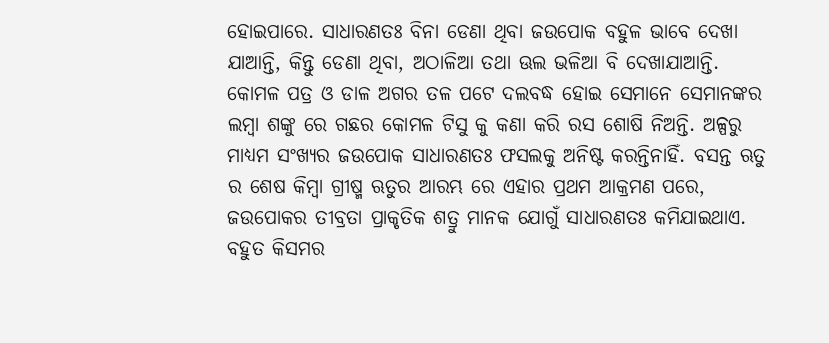ହୋଇପାରେ. ସାଧାରଣତଃ ବିନା ଡେଣା ଥିବା ଜଉପୋକ ବହୁଳ ଭାବେ ଦେଖା ଯାଆନ୍ତି, କିନ୍ତୁ ଡେଣା ଥିବା, ଅଠାଳିଆ ତଥା ଊଲ ଭଳିଆ ବି ଦେଖାଯାଆନ୍ତି. କୋମଳ ପତ୍ର ଓ ଡାଳ ଅଗର ତଳ ପଟେ ଦଲବଦ୍ଧ ହୋଇ ସେମାନେ ସେମାନଙ୍କର ଲମ୍ବା ଶଙ୍କୁ ରେ ଗଛର କୋମଳ ଟିସୁ କୁ କଣା କରି ରସ ଶୋଷି ନିଅନ୍ତି. ଅଳ୍ପରୁ ମାଧ୍ୟମ ସଂଖ୍ୟର ଜଉପୋକ ସାଧାରଣତଃ ଫସଲକୁ ଅନିଷ୍ଟ କରନ୍ତିନାହିଁ. ବସନ୍ତ ଋତୁ ର ଶେଷ କିମ୍ବା ଗ୍ରୀଷ୍ମ ଋତୁର ଆରମ୍ଭ ରେ ଏହାର ପ୍ରଥମ ଆକ୍ରମଣ ପରେ, ଜଉପୋକର ତୀବ୍ରତା ପ୍ରାକୃତିକ ଶତ୍ରୁ ମାନକ ଯୋଗୁଁ ସାଧାରଣତଃ କମିଯାଇଥାଏ. ବହୁତ କିସମର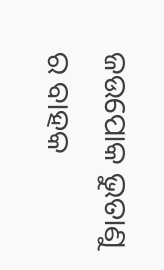ଜଉପୋକ ଭୁତାଣୁ ର ବାହକ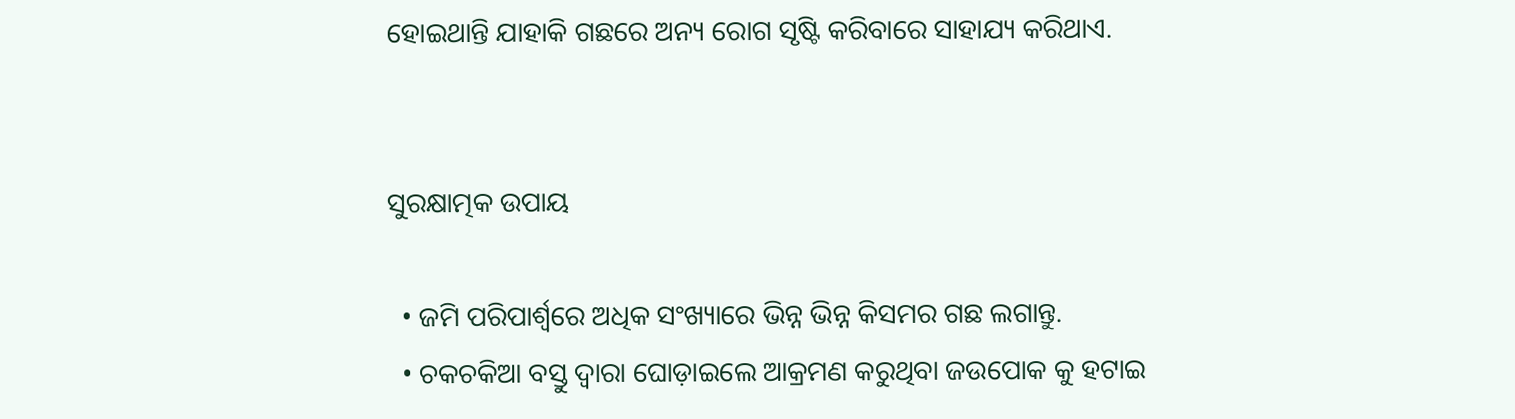ହୋଇଥାନ୍ତି ଯାହାକି ଗଛରେ ଅନ୍ୟ ରୋଗ ସୃଷ୍ଟି କରିବାରେ ସାହାଯ୍ୟ କରିଥାଏ.


ସୁରକ୍ଷାତ୍ମକ ଉପାୟ

  • ଜମି ପରିପାର୍ଶ୍ୱରେ ଅଧିକ ସଂଖ୍ୟାରେ ଭିନ୍ନ ଭିନ୍ନ କିସମର ଗଛ ଲଗାନ୍ତୁ.
  • ଚକଚକିଆ ବସ୍ତୁ ଦ୍ୱାରା ଘୋଡ଼ାଇଲେ ଆକ୍ରମଣ କରୁଥିବା ଜଉପୋକ କୁ ହଟାଇ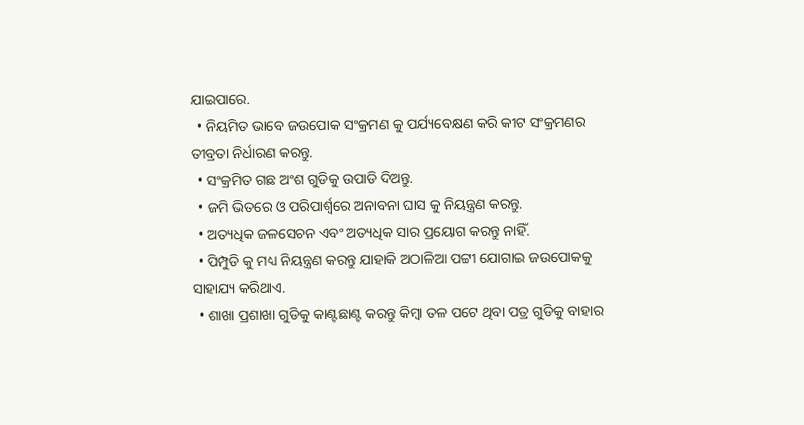ଯାଇପାରେ.
  • ନିୟମିତ ଭାବେ ଜଉପୋକ ସଂକ୍ରମଣ କୁ ପର୍ଯ୍ୟବେକ୍ଷଣ କରି କୀଟ ସଂକ୍ରମଣର ତୀବ୍ରତା ନିର୍ଧାରଣ କରନ୍ତୁ.
  • ସଂକ୍ରମିତ ଗଛ ଅଂଶ ଗୁଡିକୁ ଉପାଡି ଦିଅନ୍ତୁ.
  • ଜମି ଭିତରେ ଓ ପରିପାର୍ଶ୍ୱରେ ଅନାବନା ଘାସ କୁ ନିୟନ୍ତ୍ରଣ କରନ୍ତୁ.
  • ଅତ୍ୟଧିକ ଜଳସେଚନ ଏବଂ ଅତ୍ୟଧିକ ସାର ପ୍ରୟୋଗ କରନ୍ତୁ ନାହିଁ.
  • ପିମ୍ପୁଡି କୁ ମଧ୍ୟ ନିୟନ୍ତ୍ରଣ କରନ୍ତୁ ଯାହାକି ଅଠାଳିଆ ପଟ୍ଟୀ ଯୋଗାଇ ଜଉପୋକକୁ ସାହାଯ୍ୟ କରିଥାଏ.
  • ଶାଖା ପ୍ରଶାଖା ଗୁଡିକୁ କାଣ୍ଟଛାଣ୍ଟ କରନ୍ତୁ କିମ୍ବା ତଳ ପଟେ ଥିବା ପତ୍ର ଗୁଡିକୁ ବାହାର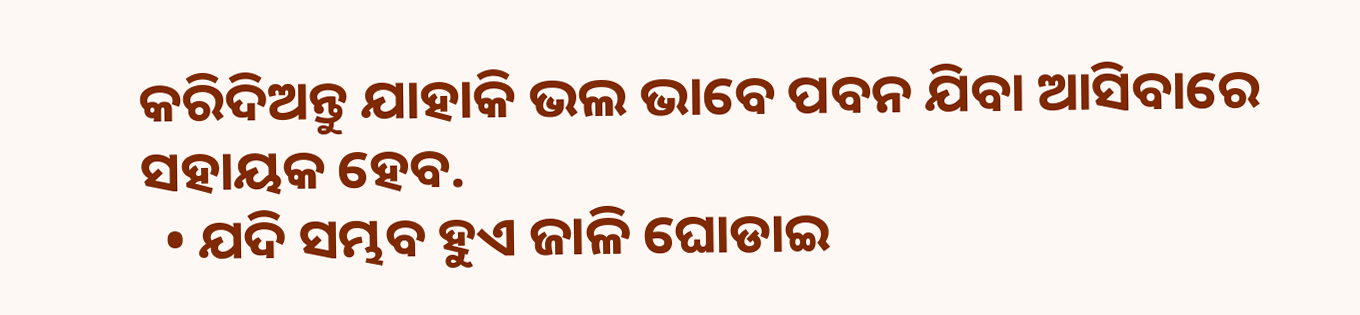କରିଦିଅନ୍ତୁ ଯାହାକି ଭଲ ଭାବେ ପବନ ଯିବା ଆସିବାରେ ସହାୟକ ହେବ.
  • ଯଦି ସମ୍ଭବ ହୁଏ ଜାଳି ଘୋଡାଇ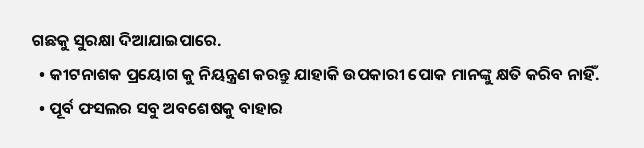ଗଛକୁ ସୁରକ୍ଷା ଦିଆଯାଇପାରେ.
  • କୀଟନାଶକ ପ୍ରୟୋଗ କୁ ନିୟନ୍ତ୍ରଣ କରନ୍ତୁ ଯାହାକି ଉପକାରୀ ପୋକ ମାନଙ୍କୁ କ୍ଷତି କରିବ ନାହିଁ.
  • ପୂର୍ବ ଫସଲର ସବୁ ଅବଶେଷକୁ ବାହାର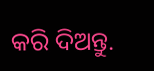କରି ଦିଅନ୍ତୁ.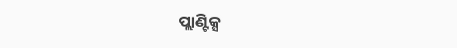ପ୍ଲାଣ୍ଟିକ୍ସ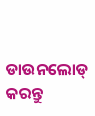ଡାଉନଲୋଡ୍ କରନ୍ତୁ